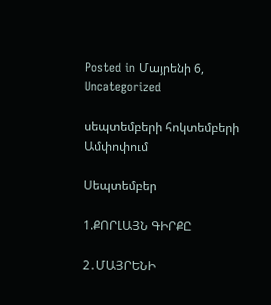Posted in Մայրենի 6, Uncategorized

սեպտեմբերի հոկտեմբերի Ամփոփում

Սեպտեմբեր

1.ՔՈՐԼԱՅՆ ԳԻՐՔԸ

2․ՄԱՅՐԵՆԻ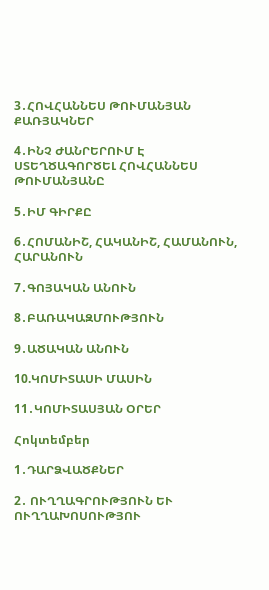3․ՀՈՎՀԱՆՆԵՍ ԹՈՒՄԱՆՅԱՆ ՔԱՌՅԱԿՆԵՐ

4․ԻՆՉ ԺԱՆՐԵՐՈՒՄ Է ՍՏԵՂԾԱԳՈՐԾԵԼ ՀՈՎՀԱՆՆԵՍ ԹՈՒՄԱՆՅԱՆԸ

5․ԻՄ ԳԻՐՔԸ

6․ՀՈՄԱՆԻՇ, ՀԱԿԱՆԻՇ, ՀԱՄԱՆՈՒՆ, ՀԱՐԱՆՈՒՆ

7․ԳՈՅԱԿԱՆ ԱՆՈՒՆ

8․ԲԱՌԱԿԱԶՄՈՒԹՅՈՒՆ

9․ԱԾԱԿԱՆ ԱՆՈՒՆ

10.ԿՈՄԻՏԱՍԻ ՄԱՍԻՆ

11․ԿՈՄԻՏԱՍՅԱՆ ՕՐԵՐ

Հոկտեմբեր

1․ԴԱՐՁՎԱԾՔՆԵՐ

2․ ՈՒՂՂԱԳՐՈՒԹՅՈՒՆ ԵՒ ՈՒՂՂԱԽՈՍՈՒԹՅՈՒ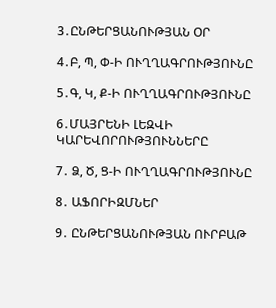3․ԸՆԹԵՐՑԱՆՈՒԹՅԱՆ ՕՐ

4․Բ, Պ, Փ-Ի ՈՒՂՂԱԳՐՈՒԹՅՈՒՆԸ

5․Գ, Կ, Ք-Ի ՈՒՂՂԱԳՐՈՒԹՅՈՒՆԸ

6․ՄԱՅՐԵՆԻ ԼԵԶՎԻ ԿԱՐԵՎՈՐՈՒԹՅՈՒՆՆԵՐԸ

7․ Ձ, Ծ, Ց-Ի ՈՒՂՂԱԳՐՈՒԹՅՈՒՆԸ

8․ ԱՖՈՐԻԶՄՆԵՐ

9․ ԸՆԹԵՐՑԱՆՈՒԹՅԱՆ ՈՒՐԲԱԹ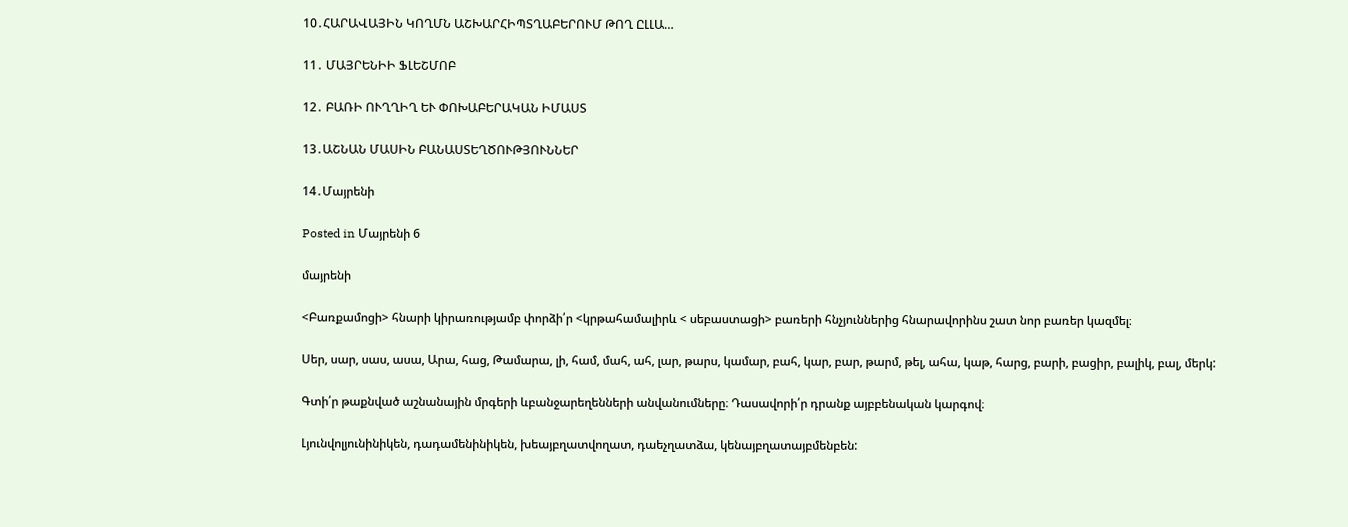10․ՀԱՐԱՎԱՅԻՆ ԿՈՂՄՆ ԱՇԽԱՐՀԻՊՏՂԱԲԵՐՈՒՄ ԹՈՂ ԸԼԼԱ…

11․ ՄԱՅՐԵՆԻԻ ՖԼԵՇՄՈԲ

12․ ԲԱՌԻ ՈՒՂՂԻՂ ԵՒ ՓՈԽԱԲԵՐԱԿԱՆ ԻՄԱՍՏ

13․ԱՇՆԱՆ ՄԱՍԻՆ ԲԱՆԱՍՏԵՂԾՈՒԹՅՈՒՆՆԵՐ

14․Մայրենի

Posted in Մայրենի 6

մայրենի

<Բառքամոցի> հնարի կիրառությամբ փորձի՛ր <կրթահամալիրև < սեբաստացի> բառերի հնչյուններից հնարավորինս շատ նոր բառեր կազմել։

Սեր, սար, սաս, ասա, Արա, հաց, Թամարա, լի, համ, մահ, ահ, լար, թարս, կամար, բահ, կար, բար, թարմ, թել, ահա, կաթ, հարց, բարի, բացիր, բալիկ, բալ, մերկ:

Գտի՛ր թաքնված աշնանային մրգերի ևբանջարեղենների անվանումները։ Դասավորի՛ր դրանք այբբենական կարգով։

Լյունվոլյունինիկեն, դադամենինիկեն, խեայբղատվողատ, դաեչղատձա, կենայբղատայբմենբեն: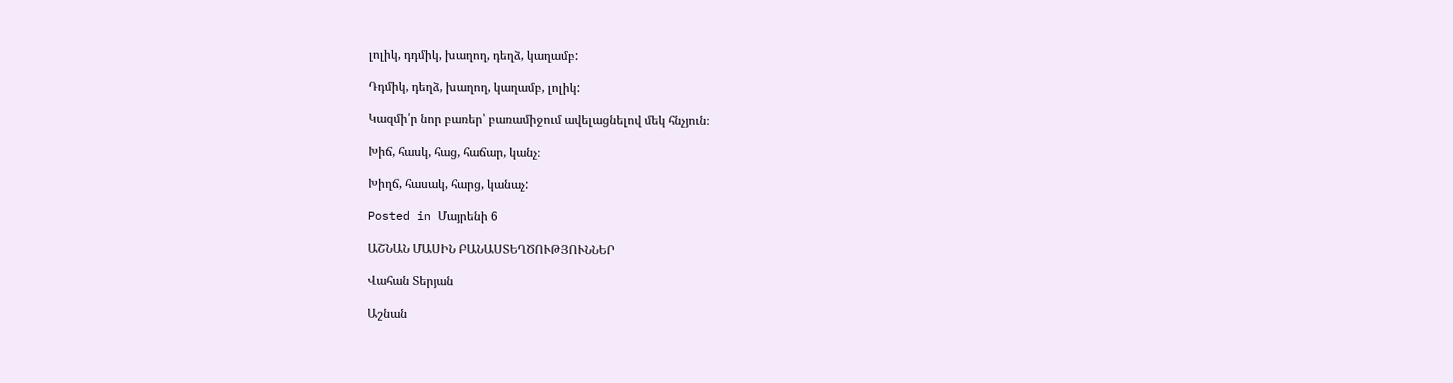լոլիկ, դդմիկ, խաղող, դեղձ, կաղամբ:

Դդմիկ, դեղձ, խաղող, կաղամբ, լոլիկ:

Կազմի՛ր նոր բառեր՝ բառամիջում ավելացնելով մեկ հնչյուն։

Խիճ, հասկ, հաց, հաճար, կանչ։

Խիղճ, հասակ, հարց, կանաչ:

Posted in Մայրենի 6

ԱՇՆԱՆ ՄԱՍԻՆ ԲԱՆԱՍՏԵՂԾՈՒԹՅՈՒՆՆԵՐ

Վահան Տերյան

Աշնան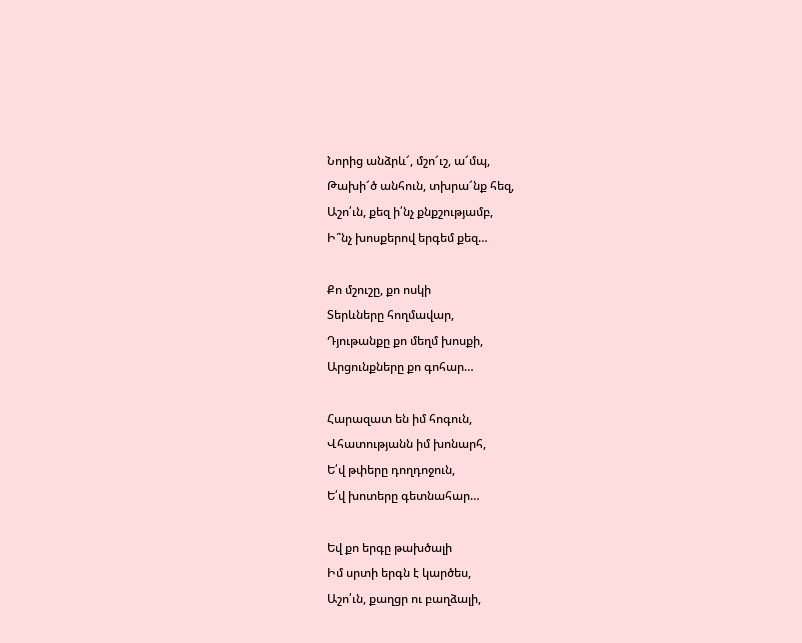Նորից անձրև՜, մշո՜ւշ, ա՜մպ,
Թախի՜ծ անհուն, տխրա՜նք հեզ,
Աշո՛ւն, քեզ ի՛նչ քնքշությամբ,
Ի՞նչ խոսքերով երգեմ քեզ…

Քո մշուշը, քո ոսկի
Տերևները հողմավար,
Դյութանքը քո մեղմ խոսքի,
Արցունքները քո գոհար…

Հարազատ են իմ հոգուն,
Վհատությանն իմ խոնարհ,
Ե՛վ թփերը դողդոջուն,
Ե՛վ խոտերը գետնահար…

Եվ քո երգը թախծալի
Իմ սրտի երգն է կարծես,
Աշո՛ւն, քաղցր ու բաղձալի,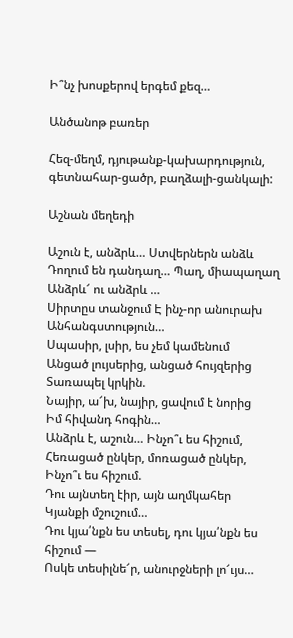Ի՞նչ խոսքերով երգեմ քեզ…

Անծանոթ բառեր

Հեզ-մեղմ, դյութանք-կախարդություն, գետնահար-ցածր, բաղձալի-ցանկալի:

Աշնան մեղեդի

Աշուն է, անձրև… Ստվերներն անձև
Դողում են դանդաղ… Պաղ, միապաղաղ
Անձրև՜ ու անձրև …
Սիրտըս տանջում Է ինչ-որ անուրախ
Անհանգստություն…
Սպասիր, լսիր, ես չեմ կամենում
Անցած լույսերից, անցած հույզերից
Տառապել կրկին.
Նայիր, ա՜խ, նայիր, ցավում է նորից
Իմ հիվանդ հոգին…
Անձրև է, աշուն… Ինչո՞ւ ես հիշում,
Հեռացած ընկեր, մոռացած ընկեր,
Ինչո՞ւ ես հիշում.
Դու այնտեղ էիր, այն աղմկահեր
Կյանքի մշուշում…
Դու կյա՛նքն ես տեսել, դու կյա՛նքն ես հիշում —
Ոսկե տեսիլնե՜ր, անուրջների լո՜ւյս…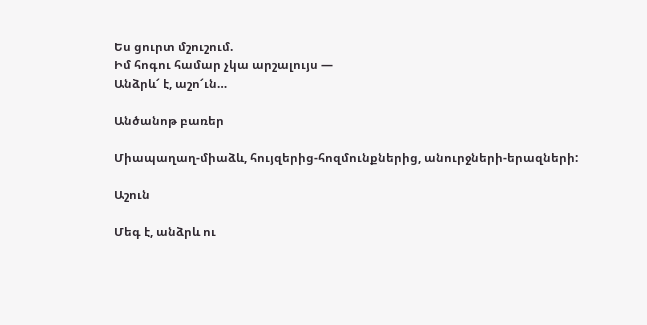Ես ցուրտ մշուշում.
Իմ հոգու համար չկա արշալույս —
Անձրև՜ է, աշո՜ւն…

Անծանոթ բառեր

Միապաղաղ-միաձև, հույզերից-հոզմունքներից, անուրջների-երազների:

Աշուն

Մեգ է, անձրև ու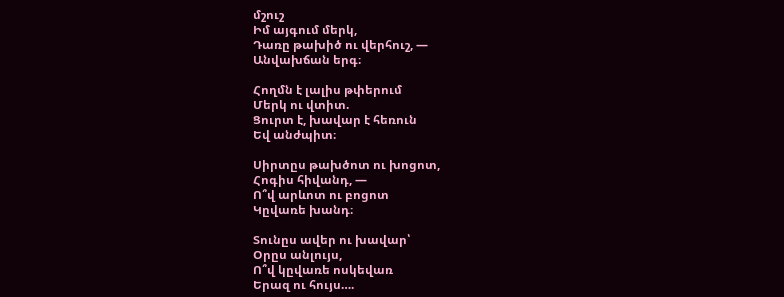մշուշ
Իմ այգում մերկ,
Դառը թախիծ ու վերհուշ, —
Անվախճան երգ։

Հողմն է լալիս թփերում
Մերկ ու վտիտ.
Ցուրտ է, խավար է հեռուն
Եվ անժպիտ։

Սիրտըս թախծոտ ու խոցոտ,
Հոգիս հիվանդ, —
Ո՞վ արևոտ ու բոցոտ
Կըվառե խանդ։

Տունըս ավեր ու խավար՝
Օրըս անլույս,
Ո՞վ կըվառե ոսկեվառ
Երազ ու հույս….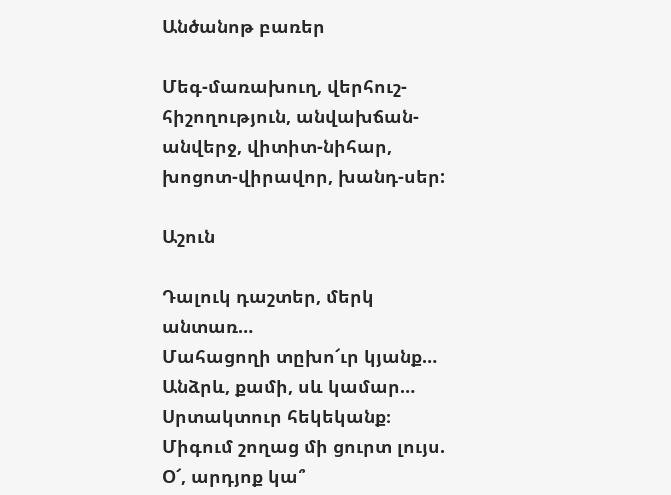Անծանոթ բառեր

Մեգ-մառախուղ, վերհուշ-հիշողություն, անվախճան-անվերջ, վիտիտ-նիհար, խոցոտ-վիրավոր, խանդ-սեր:

Աշուն

Դալուկ դաշտեր, մերկ անտառ…
Մահացողի տըխո՜ւր կյանք…
Անձրև, քամի, սև կամար…
Սրտակտուր հեկեկանք։
Միգում շողաց մի ցուրտ լույս.
Օ՜, արդյոք կա՞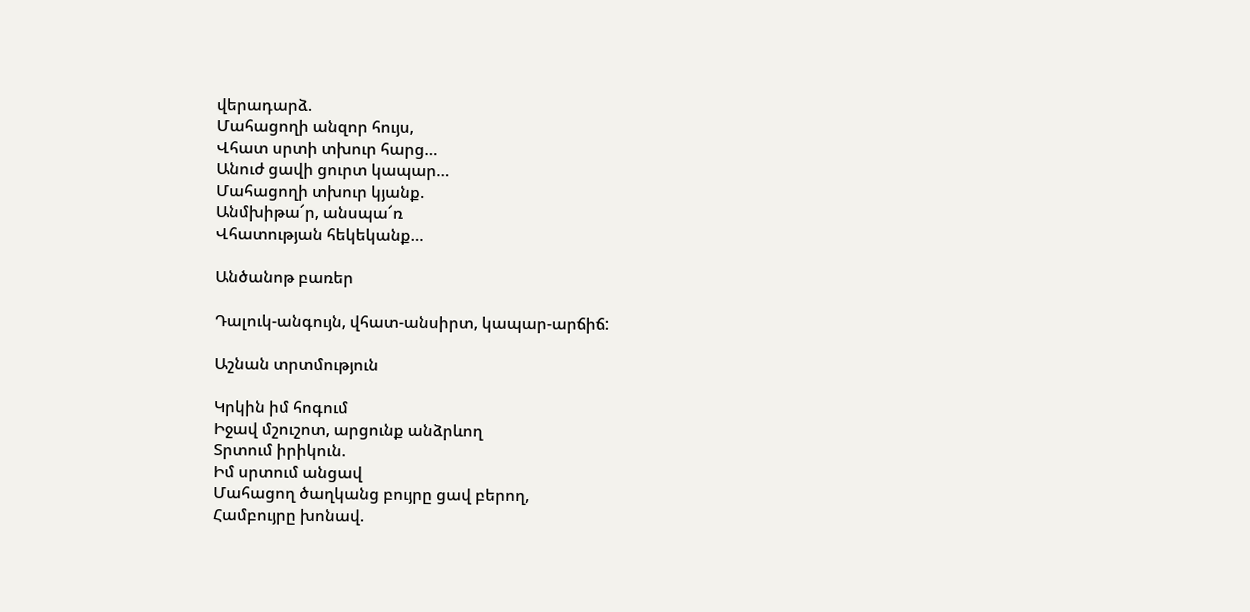վերադարձ.
Մահացողի անզոր հույս,
Վհատ սրտի տխուր հարց…
Անուժ ցավի ցուրտ կապար…
Մահացողի տխուր կյանք.
Անմխիթա՜ր, անսպա՜ռ
Վհատության հեկեկանք…

Անծանոթ բառեր

Դալուկ-անգույն, վհատ-անսիրտ, կապար-արճիճ:

Աշնան տրտմություն

Կրկին իմ հոգում
Իջավ մշուշոտ, արցունք անձրևող
Տրտում իրիկուն.
Իմ սրտում անցավ
Մահացող ծաղկանց բույրը ցավ բերող,
Համբույրը խոնավ.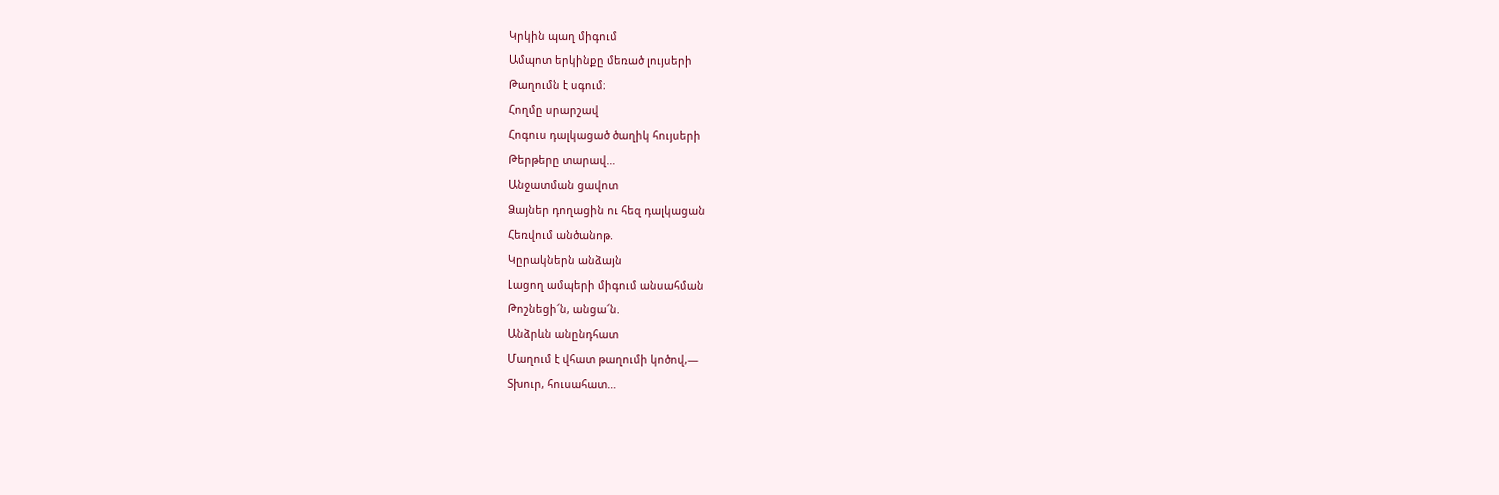Կրկին պաղ միգում
Ամպոտ երկինքը մեռած լույսերի
Թաղումն է սգում։
Հողմը սրարշավ
Հոգուս դալկացած ծաղիկ հույսերի
Թերթերը տարավ…
Անջատման ցավոտ
Ձայներ դողացին ու հեզ դալկացան
Հեռվում անծանոթ.
Կըրակներն անձայն
Լացող ամպերի միգում անսահման
Թոշնեցի՜ն, անցա՜ն.
Անձրևն անընդհատ
Մաղում է վհատ թաղումի կոծով,—
Տխուր, հուսահատ…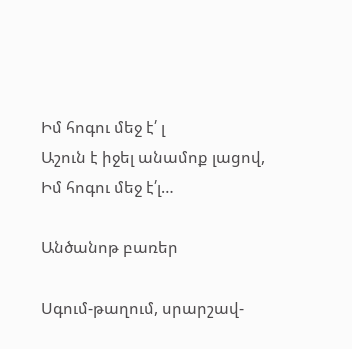Իմ հոգու մեջ է՛ լ
Աշուն է իջել անամոք լացով,
Իմ հոգու մեջ է՛լ…

Անծանոթ բառեր

Սգում-թաղում, սրարշավ-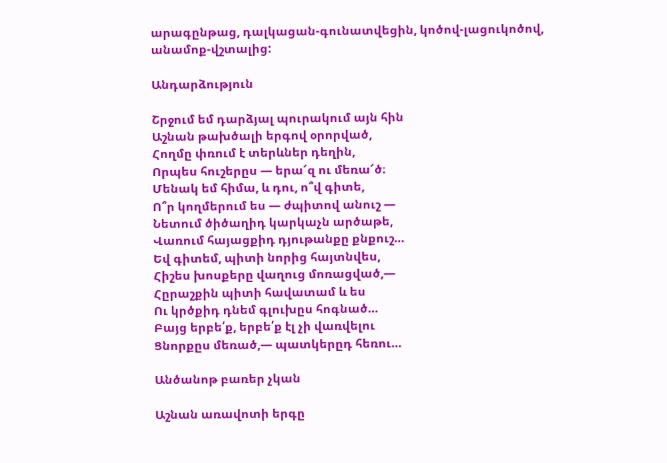արագընթաց, դալկացան-գունատվեցին, կոծով-լացուկոծով, անամոք-վշտալից:

Անդարձություն

Շրջում եմ դարձյալ պուրակում այն հին
Աշնան թախծալի երգով օրորված,
Հողմը փռում է տերևներ դեղին,
Որպես հուշերըս — երա՜զ ու մեռա՜ծ։
Մենակ եմ հիմա, և դու, ո՞վ գիտե,
Ո՞ր կողմերում ես — ժպիտով անուշ —
Նետում ծիծաղիդ կարկաչն արծաթե,
Վառում հայացքիդ դյութանքը քնքուշ…
Եվ գիտեմ, պիտի նորից հայտնվես,
Հիշես խոսքերը վաղուց մոռացված,—
Հըրաշքին պիտի հավատամ և ես
Ու կրծքիդ դնեմ գլուխըս հոգնած…
Բայց երբե՛ք, երբե՛ք էլ չի վառվելու
Ցնորքըս մեռած,— պատկերըդ հեռու…

Անծանոթ բառեր չկան

Աշնան առավոտի երգը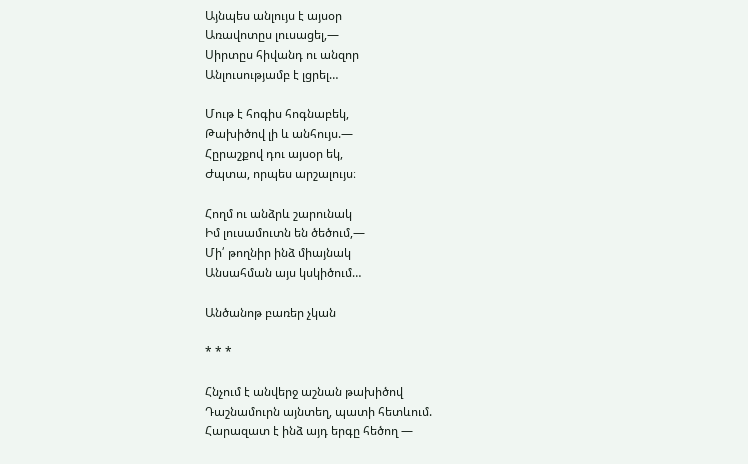Այնպես անլույս է այսօր
Առավոտըս լուսացել,—
Սիրտըս հիվանդ ու անզոր
Անլուսությամբ է լցրել…

Մութ է հոգիս հոգնաբեկ,
Թախիծով լի և անհույս.—
Հըրաշքով դու այսօր եկ,
Ժպտա, որպես արշալույս։

Հողմ ու անձրև շարունակ
Իմ լուսամուտն են ծեծում,—
Մի՛ թողնիր ինձ միայնակ
Անսահման այս կսկիծում…

Անծանոթ բառեր չկան

* * *

Հնչում է անվերջ աշնան թախիծով
Դաշնամուրն այնտեղ, պատի հետևում.
Հարազատ է ինձ այդ երգը հեծող —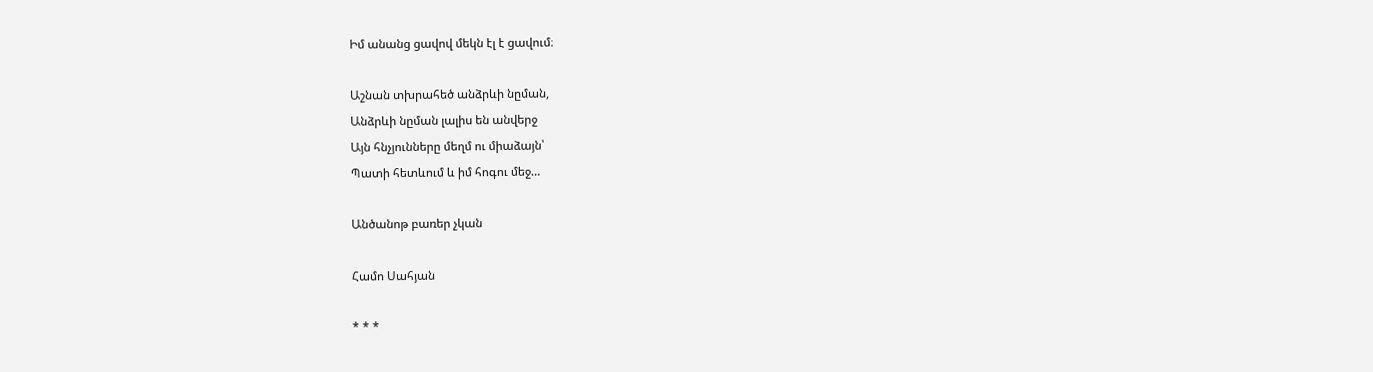Իմ անանց ցավով մեկն էլ է ցավում։

Աշնան տխրահեծ անձրևի նըման,
Անձրևի նըման լալիս են անվերջ
Այն հնչյունները մեղմ ու միաձայն՝
Պատի հետևում և իմ հոգու մեջ…

Անծանոթ բառեր չկան

Համո Սահյան

* * *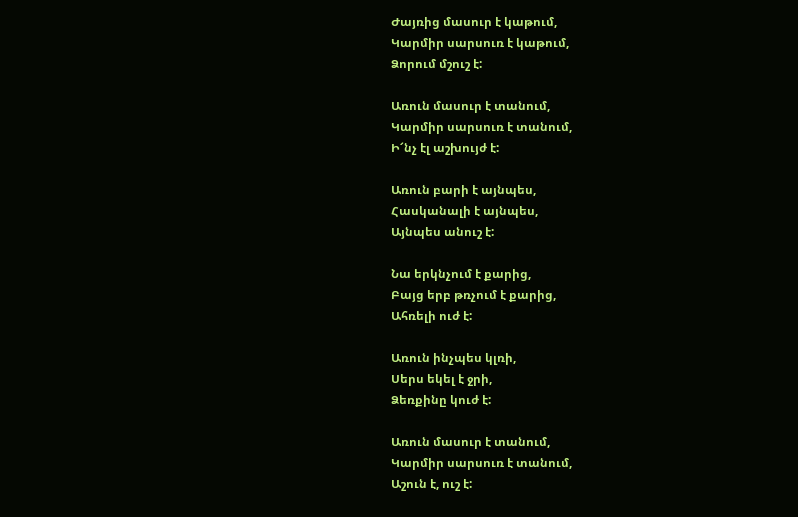Ժայռից մասուր է կաթում,
Կարմիր սարսուռ է կաթում,
Ձորում մշուշ է:

Առուն մասուր է տանում,
Կարմիր սարսուռ է տանում,
Ի՜նչ էլ աշխույժ է:

Առուն բարի է այնպես,
Հասկանալի է այնպես,
Այնպես անուշ է:

Նա երկնչում է քարից,
Բայց երբ թռչում է քարից,
Ահռելի ուժ է:

Առուն ինչպես կլռի,
Սերս եկել է ջրի,
Ձեռքինը կուժ է:

Առուն մասուր է տանում,
Կարմիր սարսուռ է տանում,
Աշուն է, ուշ է: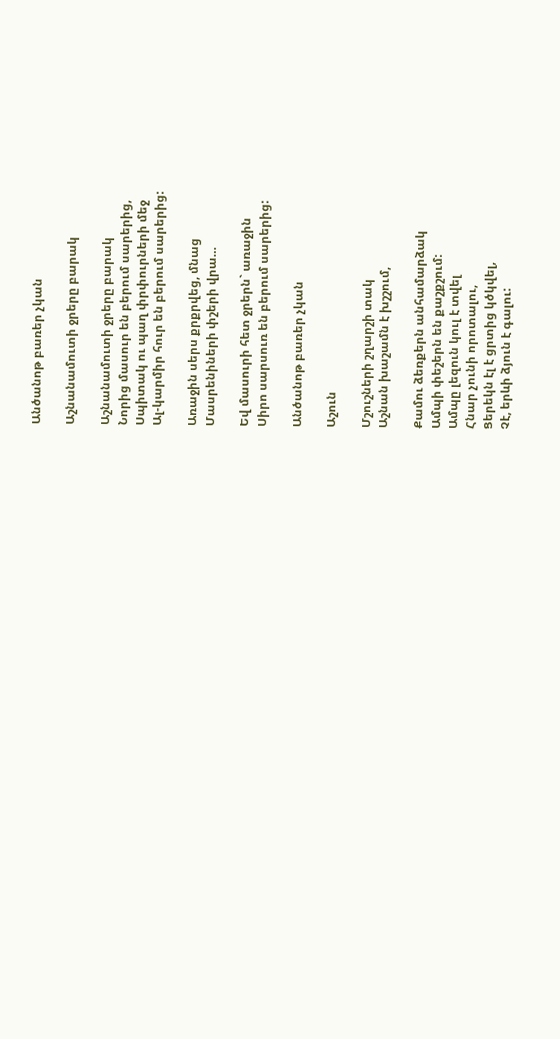Անծանոթ բառեր չկան

Աշնանամուտի ջրերը բարակ

Աշնանամուտի ջրերը բարակ
Նորից մասուր են բերում սարերից,
Սպիտակ ու պաղ փրփուրների մեջ
Ալ-կարմիր հուր են բերում սարերից:

Առաջին սերս քրքրվեց, մնաց
Մասրենիների փշերի վրա…

Եվ մասուրի հետ ջրերն` առաջին
Սիրո սարսուռ են բերում սարերից:

Անծանոթ բառեր չկան

Աշուն

Մշուշների շղարշի տակ
Աշնան խաշամն է խշշում,

Քամու ձեռքերն անհամարձակ
Ամպի փեշերն են քաշքշում:
Ամպը լեզուն կուլ է տվել
Հնար չունի որոտալու,
Ցերեկն էլ է ցրտից կծկվել,
Չէ, երևի ձյուն է գալու: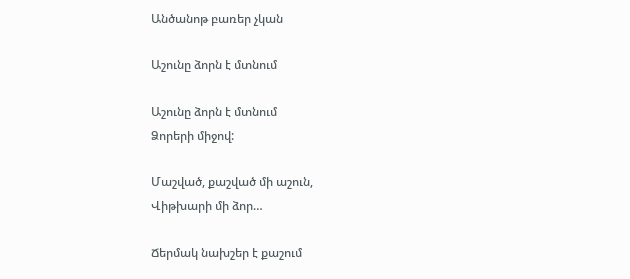Անծանոթ բառեր չկան

Աշունը ձորն է մտնում

Աշունը ձորն է մտնում
Ձորերի միջով:

Մաշված, քաշված մի աշուն,
Վիթխարի մի ձոր…

Ճերմակ նախշեր է քաշում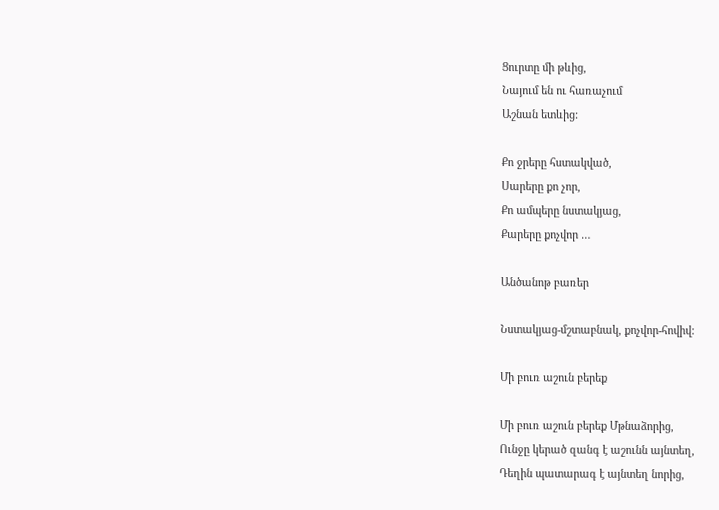Ցուրտը մի թևից,
Նայում են ու հառաչում
Աշնան ետևից:

Քո ջրերը հստակված,
Սարերը քո չոր,
Քո ամպերը նստակյաց,
Քարերը քոչվոր …

Անծանոթ բառեր

Նստակյաց-մշտաբնակ, քոչվոր-հովիվ:

Մի բուռ աշուն բերեք

Մի բուռ աշուն բերեք Մթնաձորից,
Ունջը կերած զանգ է աշունն այնտեղ,
Դեղին պատարագ է այնտեղ նորից,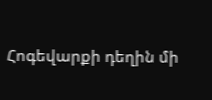Հոգեվարքի դեղին մի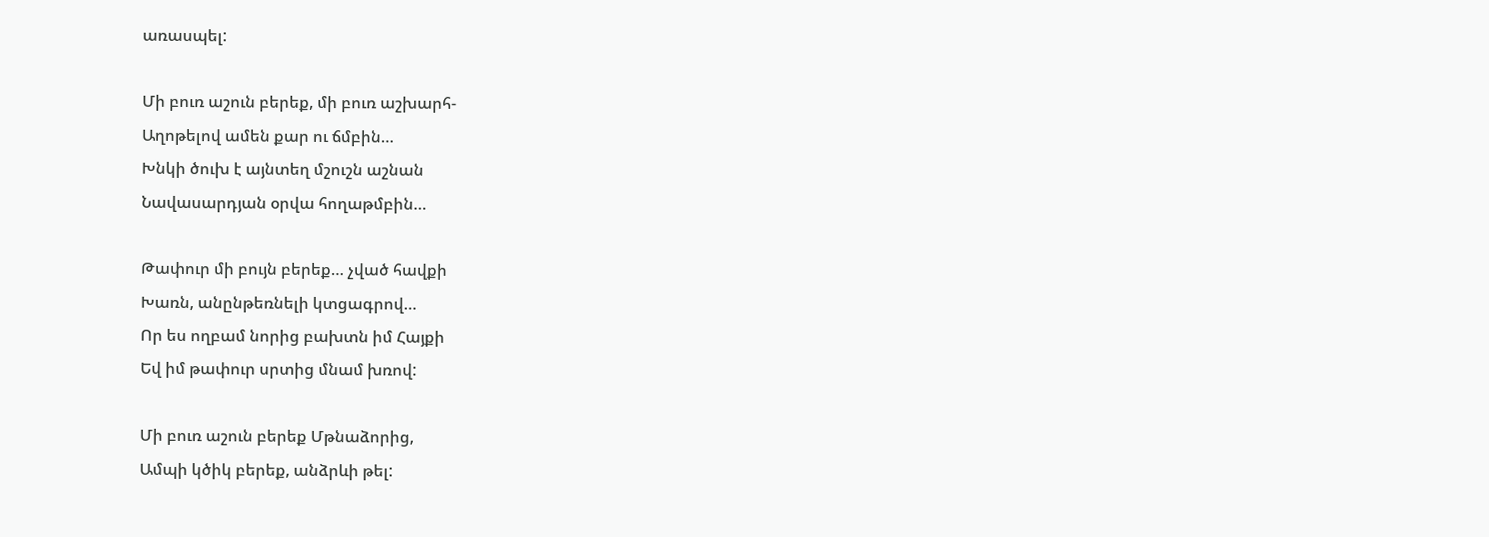առասպել:

Մի բուռ աշուն բերեք, մի բուռ աշխարհ-
Աղոթելով ամեն քար ու ճմբին…
Խնկի ծուխ է այնտեղ մշուշն աշնան
Նավասարդյան օրվա հողաթմբին…

Թափուր մի բույն բերեք… չված հավքի
Խառն, անընթեռնելի կտցագրով…
Որ ես ողբամ նորից բախտն իմ Հայքի
Եվ իմ թափուր սրտից մնամ խռով:

Մի բուռ աշուն բերեք Մթնաձորից,
Ամպի կծիկ բերեք, անձրևի թել: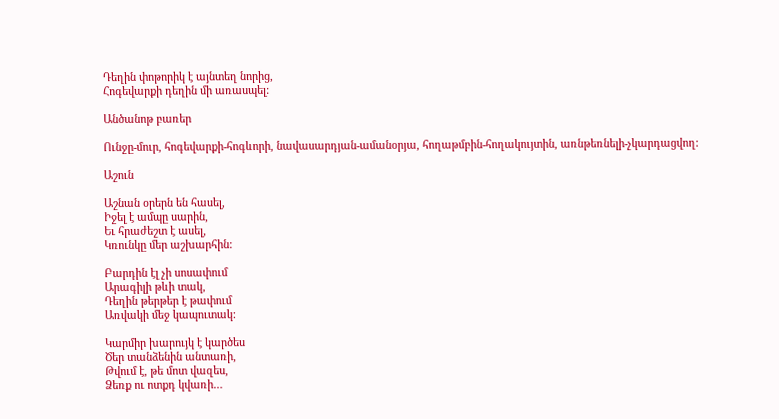Դեղին փոթորիկ է այնտեղ նորից,
Հոգեվարքի դեղին մի առասպել:

Անծանոթ բառեր

Ունջը-մուր, հոգեվարքի-հոգևորի, նավասարդյան-ամանօրյա, հողաթմբին-հողակույտին, առնթեռնելի-չկարդացվող:

Աշուն

Աշնան օրերն են հասել,
Իջել է ամպը սարին,
Եւ հրաժեշտ է ասել,
Կռունկը մեր աշխարհին:

Բարդին էլ չի սոսափում
Արագիլի թևի տակ,
Դեղին թերթեր է թափում
Առվակի մեջ կապուտակ:

Կարմիր խարույկ է կարծես
Ծեր տանձենին անտառի,
Թվում է, թե մոտ վազես,
Ձեռք ու ոտքդ կվառի…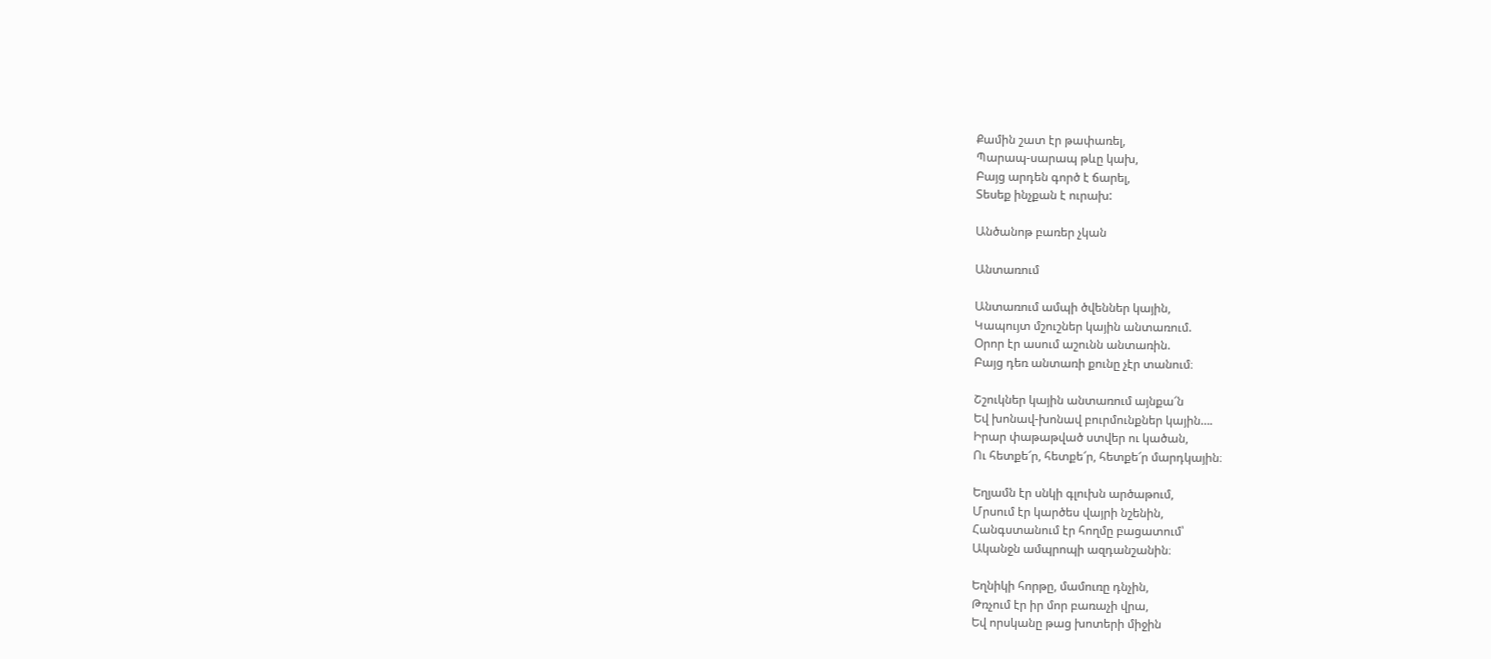Քամին շատ էր թափառել,
Պարապ-սարապ թևը կախ,
Բայց արդեն գործ է ճարել,
Տեսեք ինչքան է ուրախ:

Անծանոթ բառեր չկան

Անտառում

Անտառում ամպի ծվեններ կային,
Կապույտ մշուշներ կային անտառում.
Օրոր էր ասում աշունն անտառին.
Բայց դեռ անտառի քունը չէր տանում։

Շշուկներ կային անտառում այնքա՜ն
Եվ խոնավ-խոնավ բուրմունքներ կային….
Իրար փաթաթված ստվեր ու կածան,
Ու հետքե՜ր, հետքե՜ր, հետքե՜ր մարդկային։

Եղյամն էր սնկի գլուխն արծաթում,
Մրսում էր կարծես վայրի նշենին,
Հանգստանում էր հողմը բացատում՝
Ականջն ամպրոպի ազդանշանին։

Եղնիկի հորթը, մամուռը դնչին,
Թռչում էր իր մոր բառաչի վրա,
Եվ որսկանը թաց խոտերի միջին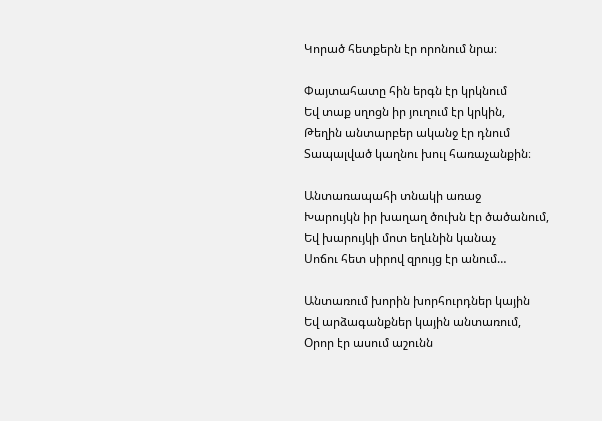Կորած հետքերն էր որոնում նրա։

Փայտահատը հին երգն էր կրկնում
Եվ տաք սղոցն իր յուղում էր կրկին,
Թեղին անտարբեր ականջ էր դնում
Տապալված կաղնու խուլ հառաչանքին։

Անտառապահի տնակի առաջ
Խարույկն իր խաղաղ ծուխն էր ծածանում,
Եվ խարույկի մոտ եղևնին կանաչ
Սոճու հետ սիրով զրույց էր անում…

Անտառում խորին խորհուրդներ կային
Եվ արձագանքներ կային անտառում,
Օրոր էր ասում աշունն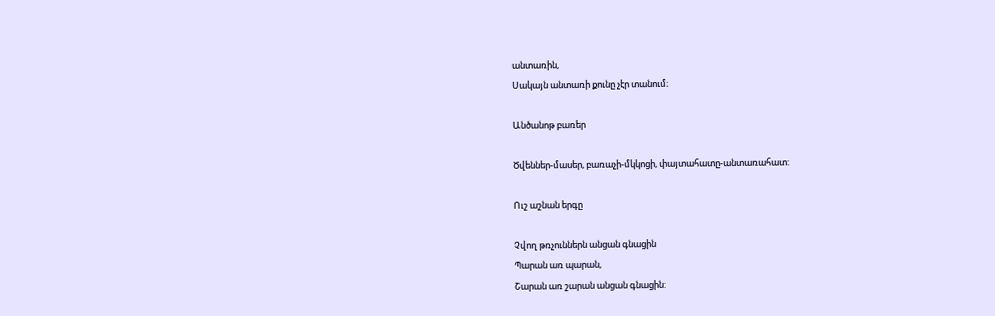անտառին,
Սակայն անտառի քունը չէր տանում։

Անծանոթ բառեր

Ծվեններ-մասեր, բառաչի-մկկոցի, փայտահատը-անտառահատ:

Ուշ աշնան երգը

Չվող թռչուններն անցան գնացին
Պարան առ պարան,
Շարան առ շարան անցան գնացին: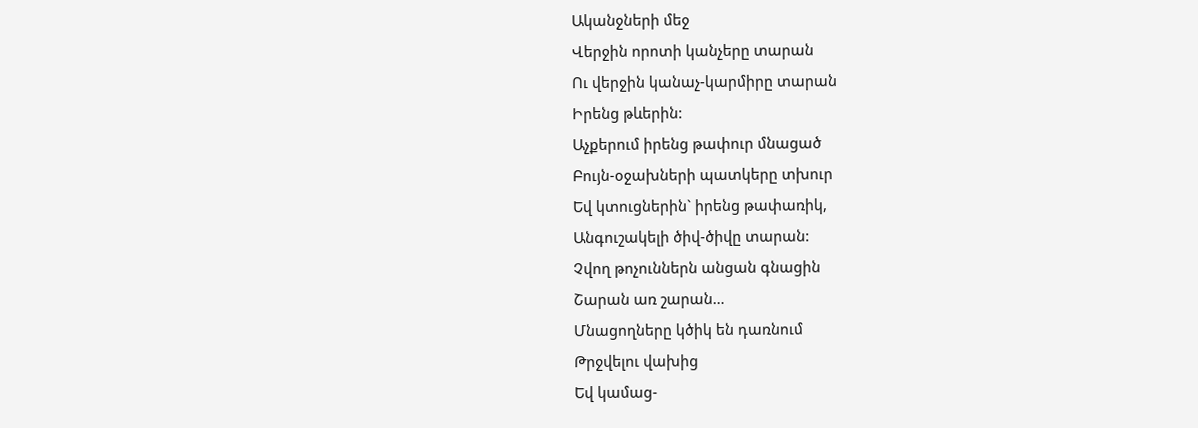Ականջների մեջ
Վերջին որոտի կանչերը տարան
Ու վերջին կանաչ-կարմիրը տարան
Իրենց թևերին:
Աչքերում իրենց թափուր մնացած
Բույն-օջախների պատկերը տխուր
Եվ կտուցներին` իրենց թափառիկ,
Անգուշակելի ծիվ-ծիվը տարան:
Չվող թոչուններն անցան գնացին
Շարան առ շարան…
Մնացողները կծիկ են դառնում
Թրջվելու վախից
Եվ կամաց-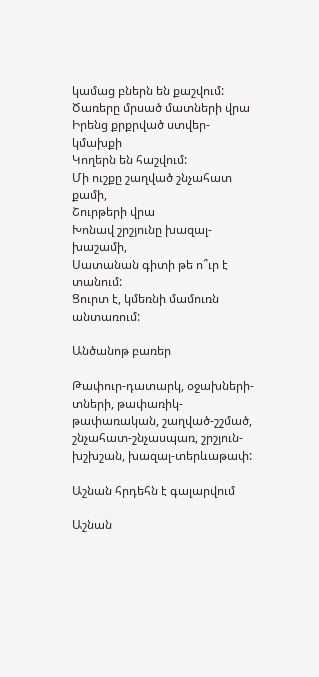կամաց բներն են քաշվում:
Ծառերը մրսած մատների վրա
Իրենց քրքրված ստվեր-կմախքի
Կողերն են հաշվում:
Մի ուշքը շաղված շնչահատ քամի,
Շուրթերի վրա
Խոնավ շրշյունը խազալ-խաշամի,
Սատանան գիտի թե ո՞ւր է տանում:
Ցուրտ է, կմեռնի մամուռն անտառում:

Անծանոթ բառեր

Թափուր-դատարկ, օջախների-տների, թափառիկ-թափառական, շաղված-շշմած, շնչահատ-շնչասպառ, շրշյուն-խշխշան, խազալ-տերևաթափ:

Աշնան հրդեհն է գալարվում

Աշնան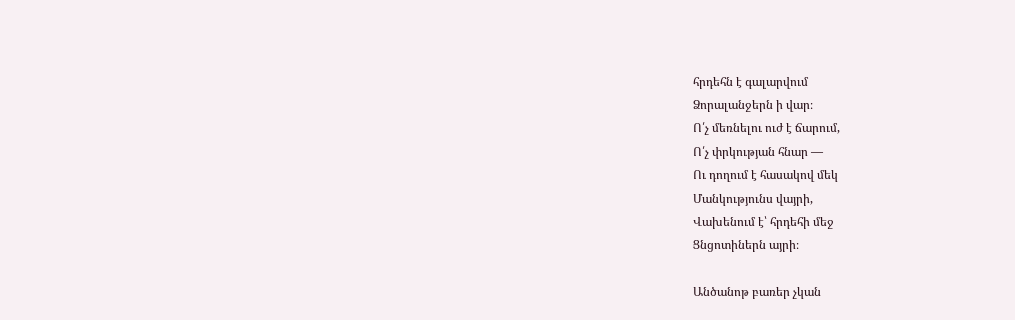հրդեհն է գալարվում
Ձորալանջերն ի վար։
Ո՛չ մեռնելու ուժ է ճարում,
Ո՛չ փրկության հնար —
Ու դողում է հասակով մեկ
Մանկությունս վայրի,
Վախենում է՝ հրդեհի մեջ
Ցնցոտիներն այրի։

Անծանոթ բառեր չկան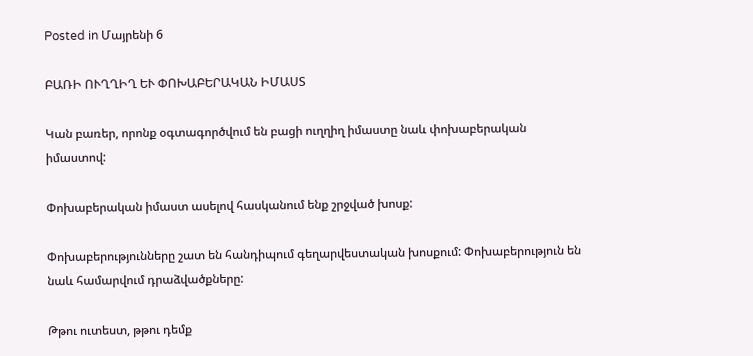Posted in Մայրենի 6

ԲԱՌԻ ՈՒՂՂԻՂ ԵՒ ՓՈԽԱԲԵՐԱԿԱՆ ԻՄԱՍՏ

Կան բառեր, որոնք օգտագործվում են բացի ուղղիղ իմաստը նաև փոխաբերական իմաստով:

Փոխաբերական իմաստ ասելով հասկանում ենք շրջված խոսք:

Փոխաբերությունները շատ են հանդիպում գեղարվեստական խոսքում: Փոխաբերություն են նաև համարվում դրաձվածքները:

Թթու ուտեստ, թթու դեմք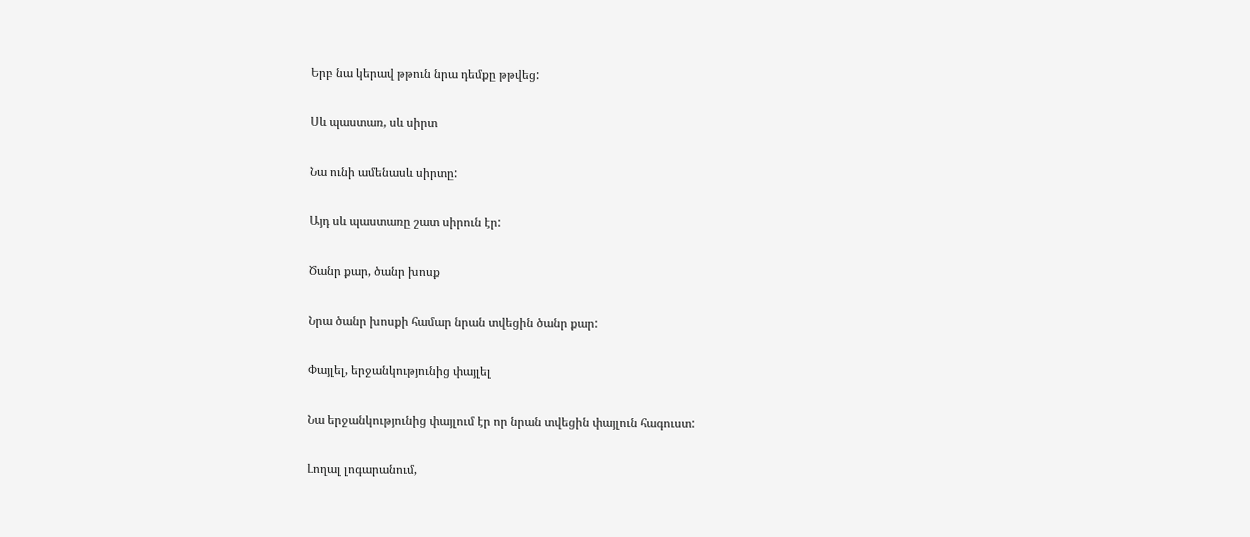Երբ նա կերավ թթուն նրա դեմքը թթվեց:

Սև պաստառ, սև սիրտ

Նա ունի ամենասև սիրտը:

Այդ սև պաստառը շատ սիրուն էր:

Ծանր քար, ծանր խոսք

Նրա ծանր խոսքի համար նրան տվեցին ծանր քար:

Փայլել, երջանկությունից փայլել

Նա երջանկությունից փայլում էր որ նրան տվեցին փայլուն հագուստ:

Լողալ լոգարանում,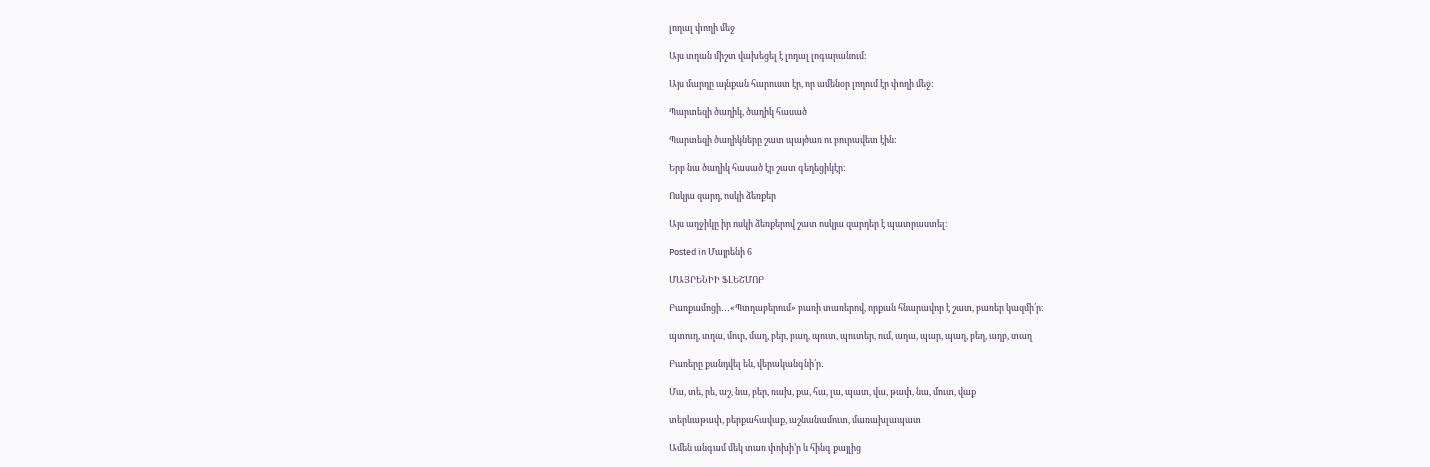լողալ փողի մեջ

Այս տղան միշտ վախեցել է լողալ լոգարանում:

Այս մարդը այնքան հարուստ էր, որ ամենօր լողում էր փողի մեջ:

Պարտեզի ծաղիկ, ծաղիկ հասած

Պարտեզի ծաղիկները շատ պայծառ ու բուրավետ էին:

Երբ նա ծաղիկ հասած էր շատ գեղեցիկէր:

Ոսկյա զարդ, ոսկի ձեռքեր

Այս աղջիկը իր ոսկի ձեռքերով շատ ոսկյա զարդեր է պատրաստել:

Posted in Մայրենի 6

ՄԱՅՐԵՆԻԻ ՖԼԵՇՄՈԲ

Բառքամոցի․․․«Պտղաբերում» բառի տառերով, որքան հնարավոր է շատ, բառեր կազմի՛ր։

պտուղ, տղա, մուր, մաղ, բեր, բաղ, պուտ, պուտեր, ում, աղա, պար, պաղ, բեղ, աղբ, տաղ

Բառերը քանդվել են, վերականգնի՛ր․

Մա, տե, րե, աշ, նա, բեր, ռախ, քա, հա, լա, պատ, վա, թափ, նա, մուտ, վաք

տերևաթափ, բերքահավաք, աշնանամուտ, մառախլապատ

Ամեն անգամ մեկ տառ փոխի’ր և հինգ քայլից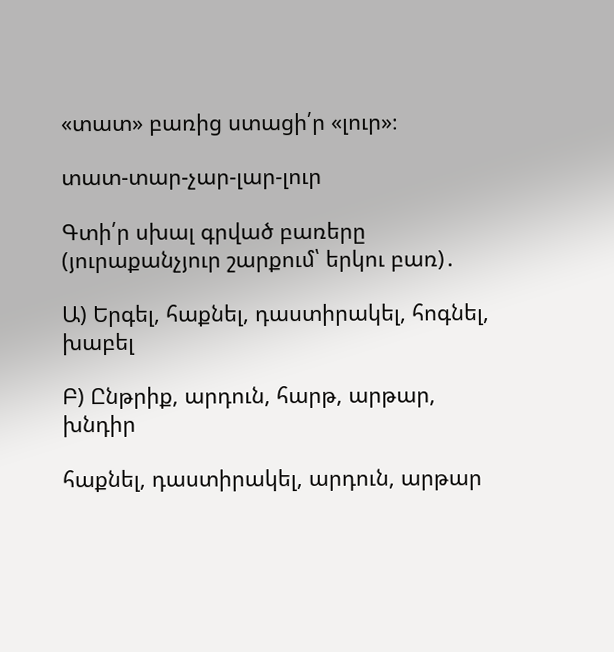«տատ» բառից ստացի՛ր «լուր»։

տատ-տար-չար-լար-լուր

Գտի՛ր սխալ գրված բառերը (յուրաքանչյուր շարքում՝ երկու բառ)․

Ա) Երգել, հաքնել, դաստիրակել, հոգնել, խաբել

Բ) Ընթրիք, արդուն, հարթ, արթար, խնդիր

հաքնել, դաստիրակել, արդուն, արթար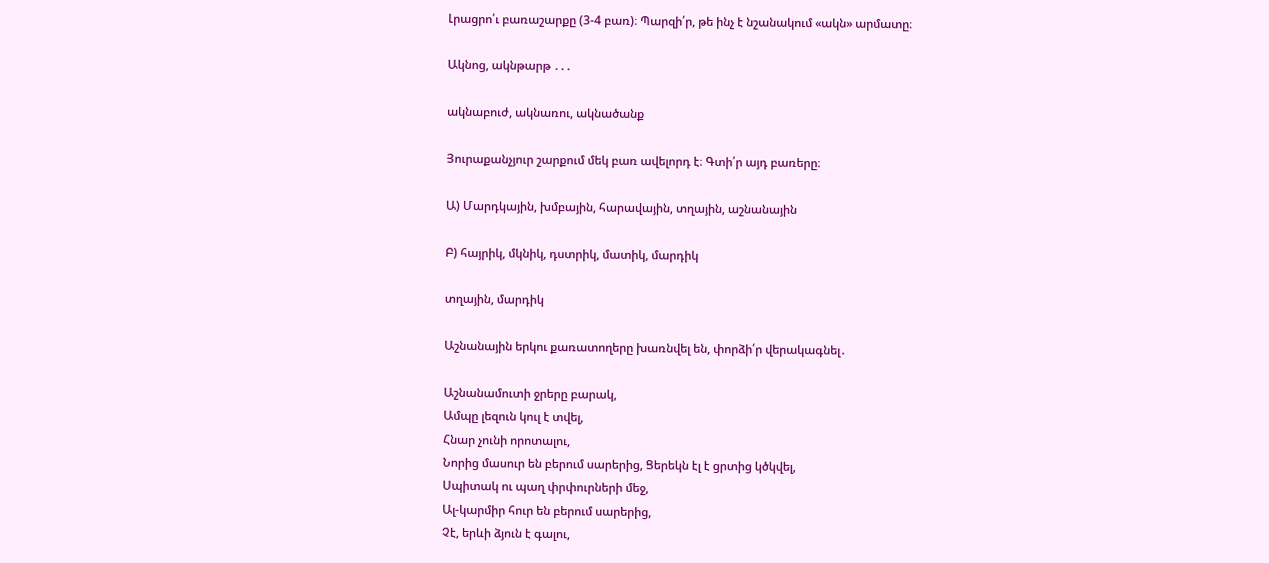Լրացրո՛ւ բառաշարքը (3-4 բառ)։ Պարզի՛ր, թե ինչ է նշանակում «ակն» արմատը։

Ակնոց, ակնթարթ ․․․

ակնաբուժ, ակնառու, ակնածանք

Յուրաքանչյուր շարքում մեկ բառ ավելորդ է։ Գտի՛ր այդ բառերը։

Ա) Մարդկային, խմբային, հարավային, տղային, աշնանային

Բ) հայրիկ, մկնիկ, դստրիկ, մատիկ, մարդիկ

տղային, մարդիկ

Աշնանային երկու քառատողերը խառնվել են, փորձի՛ր վերակագնել․

Աշնանամուտի ջրերը բարակ,
Ամպը լեզուն կուլ է տվել,
Հնար չունի որոտալու,
Նորից մասուր են բերում սարերից, Ցերեկն էլ է ցրտից կծկվել,
Սպիտակ ու պաղ փրփուրների մեջ,
Ալ-կարմիր հուր են բերում սարերից,
Չէ, երևի ձյուն է գալու,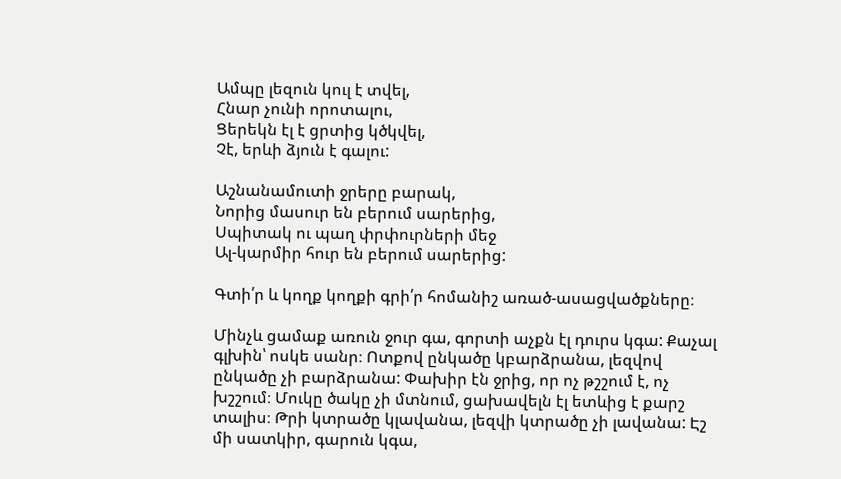Ամպը լեզուն կուլ է տվել,
Հնար չունի որոտալու,
Ցերեկն էլ է ցրտից կծկվել,
Չէ, երևի ձյուն է գալու:

Աշնանամուտի ջրերը բարակ,
Նորից մասուր են բերում սարերից,
Սպիտակ ու պաղ փրփուրների մեջ
Ալ-կարմիր հուր են բերում սարերից:

Գտի՛ր և կողք կողքի գրի՛ր հոմանիշ առած-ասացվածքները։

Մինչև ցամաք առուն ջուր գա, գորտի աչքն էլ դուրս կգա: Քաչալ գլխին՝ ոսկե սանր։ Ոտքով ընկածը կբարձրանա, լեզվով ընկածը չի բարձրանա: Փախիր էն ջրից, որ ոչ թշշում է, ոչ խշշում։ Մուկը ծակը չի մտնում, ցախավելն էլ ետևից է քարշ տալիս։ Թրի կտրածը կլավանա, լեզվի կտրածը չի լավանա: Էշ մի սատկիր, գարուն կգա,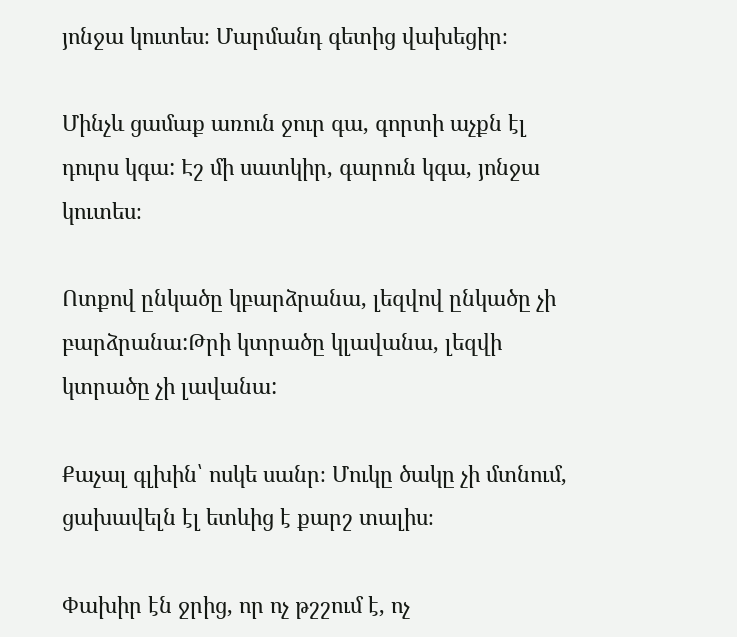յոնջա կուտես։ Մարմանդ գետից վախեցիր։

Մինչև ցամաք առուն ջուր գա, գորտի աչքն էլ դուրս կգա: Էշ մի սատկիր, գարուն կգա, յոնջա կուտես։

Ոտքով ընկածը կբարձրանա, լեզվով ընկածը չի բարձրանա:Թրի կտրածը կլավանա, լեզվի կտրածը չի լավանա:

Քաչալ գլխին՝ ոսկե սանր։ Մուկը ծակը չի մտնում, ցախավելն էլ ետևից է քարշ տալիս։

Փախիր էն ջրից, որ ոչ թշշում է, ոչ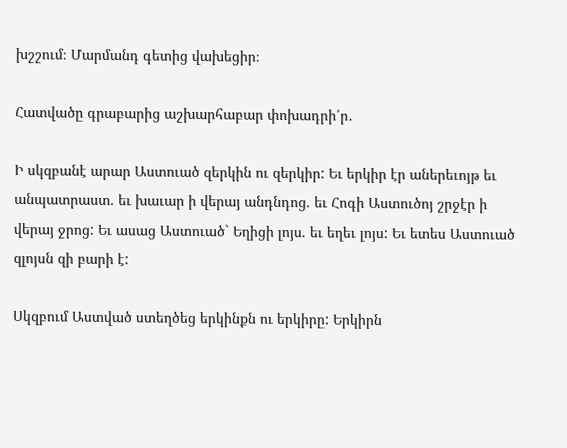խշշում։ Մարմանդ գետից վախեցիր։

Հատվածը գրաբարից աշխարհաբար փոխադրի՛ր․

Ի սկզբանէ արար Աստուած զերկին ու զերկիր: Եւ երկիր էր աներեւոյթ եւ անպատրաստ. եւ խաւար ի վերայ անդնդոց. եւ Հոգի Աստուծոյ շրջէր ի վերայ ջրոց: Եւ ասաց Աստուած` Եղիցի լոյս. եւ եղեւ լոյս: Եւ ետես Աստուած զլոյսն զի բարի է:

Սկզբում Աստված ստեղծեց երկինքն ու երկիրը: Երկիրն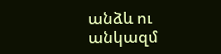անձև ու անկազմ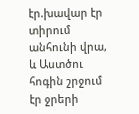էր.խավար էր տիրում անհունի վրա, և Աստծու հոգին շրջում էր ջրերի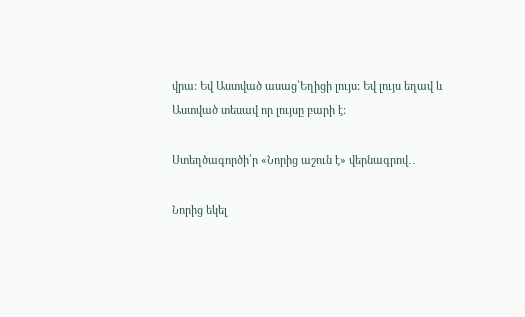վրա: Եվ Աստված ասաց՝Եղիցի լույս: Եվ լույս եղավ և Աստված տեսավ որ լույսը բարի է:

Ստեղծագործի՛ր «Նորից աշուն է» վերնագրով․․

Նորից եկել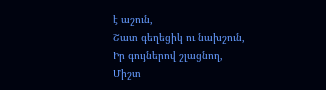է աշուն,
Շատ գեղեցիկ ու նախշուն,
Իր գույներով շլացնող,
Միշտ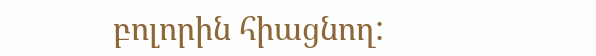բոլորին հիացնող: